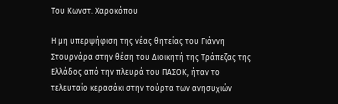Του Κωνστ. Χαροκόπου

Η μη υπερψήφιση της νέας θητείας του Γιάννη Στουρνάρα στην θέση του Διοικητή της Τράπεζας της Ελλάδος από την πλευρά του ΠΑΣΟΚ, ήταν το τελευταίο κερασάκι στην τούρτα των ανησυχιών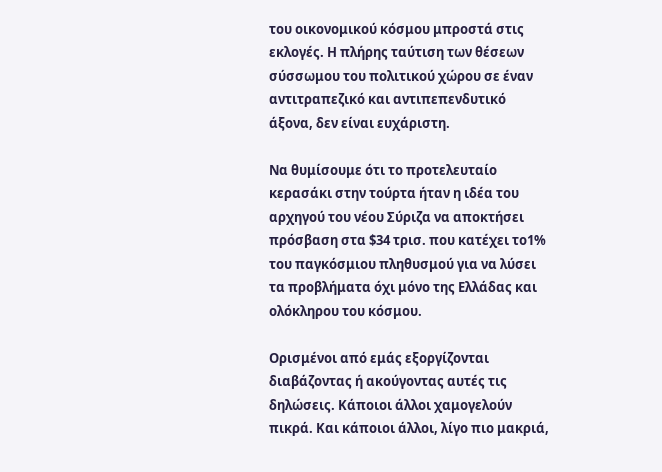του οικονομικού κόσμου μπροστά στις εκλογές. Η πλήρης ταύτιση των θέσεων σύσσωμου του πολιτικού χώρου σε έναν αντιτραπεζικό και αντιπεπενδυτικό άξονα, δεν είναι ευχάριστη.

Να θυμίσουμε ότι το προτελευταίο κερασάκι στην τούρτα ήταν η ιδέα του αρχηγού του νέου Σύριζα να αποκτήσει πρόσβαση στα $34 τρισ. που κατέχει το1% του παγκόσμιου πληθυσμού για να λύσει τα προβλήματα όχι μόνο της Ελλάδας και ολόκληρου του κόσμου.

Ορισμένοι από εμάς εξοργίζονται διαβάζοντας ή ακούγοντας αυτές τις δηλώσεις. Κάποιοι άλλοι χαμογελούν πικρά. Και κάποιοι άλλοι, λίγο πιο μακριά,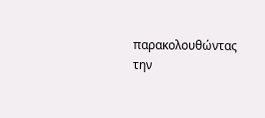παρακολουθώντας την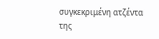συγκεκριμένη ατζέντα της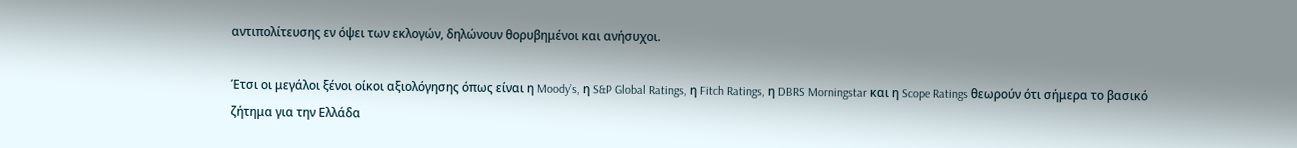αντιπολίτευσης εν όψει των εκλογών, δηλώνουν θορυβημένοι και ανήσυχοι.

Έτσι οι μεγάλοι ξένοι οίκοι αξιολόγησης όπως είναι η Moody’s, η S&P Global Ratings, η Fitch Ratings, η DBRS Morningstar και η Scope Ratings θεωρούν ότι σήμερα το βασικό ζήτημα για την Ελλάδα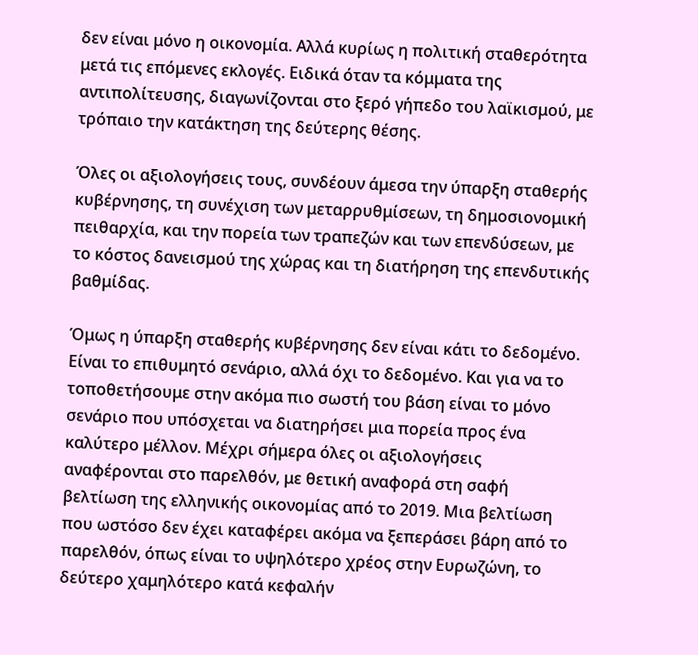δεν είναι μόνο η οικονομία. Αλλά κυρίως η πολιτική σταθερότητα μετά τις επόμενες εκλογές. Ειδικά όταν τα κόμματα της αντιπολίτευσης, διαγωνίζονται στο ξερό γήπεδο του λαϊκισμού, με τρόπαιο την κατάκτηση της δεύτερης θέσης.

Όλες οι αξιολογήσεις τους, συνδέουν άμεσα την ύπαρξη σταθερής κυβέρνησης, τη συνέχιση των μεταρρυθμίσεων, τη δημοσιονομική πειθαρχία, και την πορεία των τραπεζών και των επενδύσεων, με το κόστος δανεισμού της χώρας και τη διατήρηση της επενδυτικής βαθμίδας.

Όμως η ύπαρξη σταθερής κυβέρνησης δεν είναι κάτι το δεδομένο. Είναι το επιθυμητό σενάριο, αλλά όχι το δεδομένο. Και για να το τοποθετήσουμε στην ακόμα πιο σωστή του βάση είναι το μόνο σενάριο που υπόσχεται να διατηρήσει μια πορεία προς ένα καλύτερο μέλλον. Μέχρι σήμερα όλες οι αξιολογήσεις αναφέρονται στο παρελθόν, με θετική αναφορά στη σαφή βελτίωση της ελληνικής οικονομίας από το 2019. Μια βελτίωση που ωστόσο δεν έχει καταφέρει ακόμα να ξεπεράσει βάρη από το παρελθόν, όπως είναι το υψηλότερο χρέος στην Ευρωζώνη, το δεύτερο χαμηλότερο κατά κεφαλήν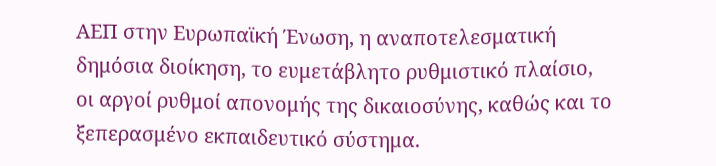ΑΕΠ στην Ευρωπαϊκή Ένωση, η αναποτελεσματική δημόσια διοίκηση, το ευμετάβλητο ρυθμιστικό πλαίσιο, οι αργοί ρυθμοί απονομής της δικαιοσύνης, καθώς και το ξεπερασμένο εκπαιδευτικό σύστημα.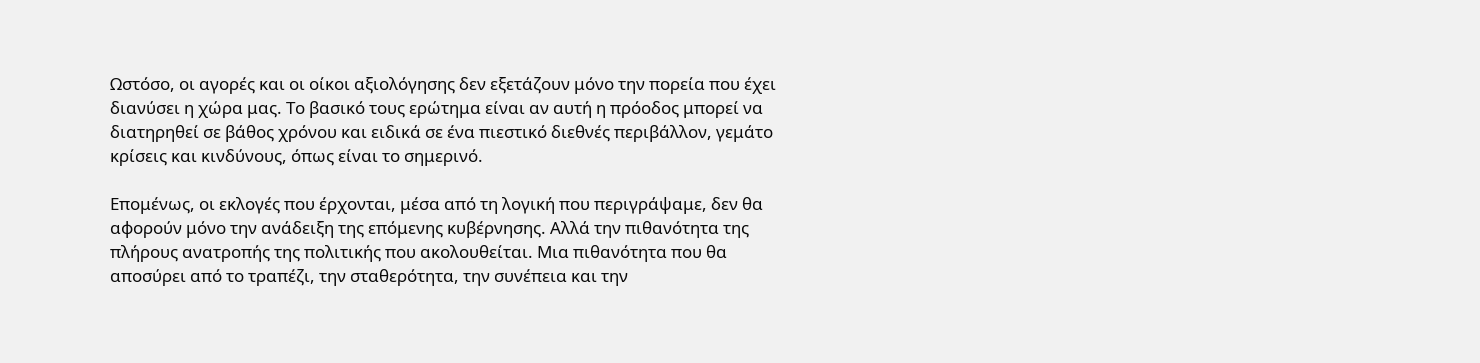Ωστόσο, οι αγορές και οι οίκοι αξιολόγησης δεν εξετάζουν μόνο την πορεία που έχει διανύσει η χώρα μας. Το βασικό τους ερώτημα είναι αν αυτή η πρόοδος μπορεί να διατηρηθεί σε βάθος χρόνου και ειδικά σε ένα πιεστικό διεθνές περιβάλλον, γεμάτο κρίσεις και κινδύνους, όπως είναι το σημερινό.

Επομένως, οι εκλογές που έρχονται, μέσα από τη λογική που περιγράψαμε, δεν θα αφορούν μόνο την ανάδειξη της επόμενης κυβέρνησης. Αλλά την πιθανότητα της πλήρους ανατροπής της πολιτικής που ακολουθείται. Μια πιθανότητα που θα αποσύρει από το τραπέζι, την σταθερότητα, την συνέπεια και την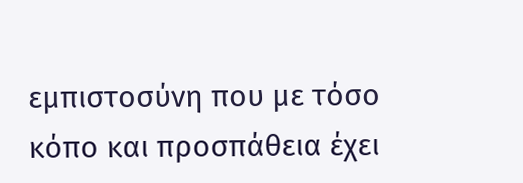εμπιστοσύνη που με τόσο κόπο και προσπάθεια έχει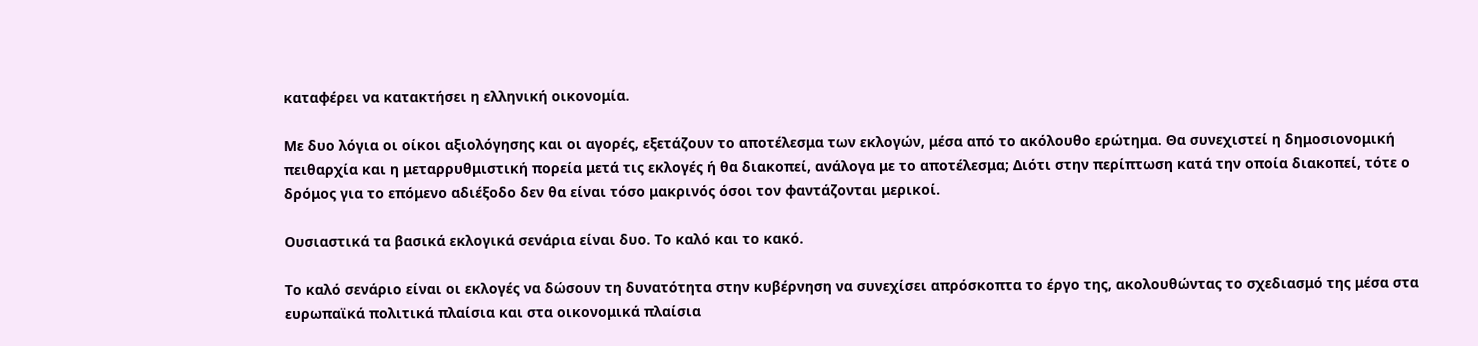καταφέρει να κατακτήσει η ελληνική οικονομία.

Με δυο λόγια οι οίκοι αξιολόγησης και οι αγορές, εξετάζουν το αποτέλεσμα των εκλογών, μέσα από το ακόλουθο ερώτημα. Θα συνεχιστεί η δημοσιονομική πειθαρχία και η μεταρρυθμιστική πορεία μετά τις εκλογές ή θα διακοπεί, ανάλογα με το αποτέλεσμα; Διότι στην περίπτωση κατά την οποία διακοπεί, τότε ο δρόμος για το επόμενο αδιέξοδο δεν θα είναι τόσο μακρινός όσοι τον φαντάζονται μερικοί.

Ουσιαστικά τα βασικά εκλογικά σενάρια είναι δυο. Το καλό και το κακό.

Το καλό σενάριο είναι οι εκλογές να δώσουν τη δυνατότητα στην κυβέρνηση να συνεχίσει απρόσκοπτα το έργο της, ακολουθώντας το σχεδιασμό της μέσα στα ευρωπαϊκά πολιτικά πλαίσια και στα οικονομικά πλαίσια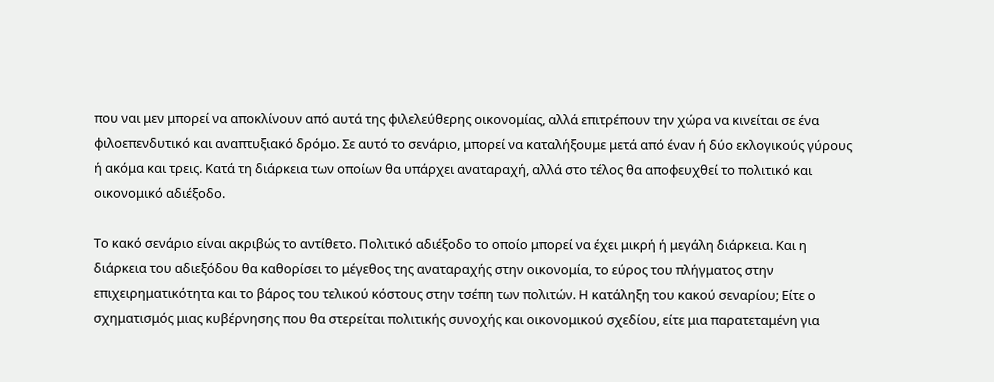που ναι μεν μπορεί να αποκλίνουν από αυτά της φιλελεύθερης οικονομίας, αλλά επιτρέπουν την χώρα να κινείται σε ένα φιλοεπενδυτικό και αναπτυξιακό δρόμο. Σε αυτό το σενάριο, μπορεί να καταλήξουμε μετά από έναν ή δύο εκλογικούς γύρους ή ακόμα και τρεις. Κατά τη διάρκεια των οποίων θα υπάρχει αναταραχή, αλλά στο τέλος θα αποφευχθεί το πολιτικό και οικονομικό αδιέξοδο.

Το κακό σενάριο είναι ακριβώς το αντίθετο. Πολιτικό αδιέξοδο το οποίο μπορεί να έχει μικρή ή μεγάλη διάρκεια. Και η διάρκεια του αδιεξόδου θα καθορίσει το μέγεθος της αναταραχής στην οικονομία, το εύρος του πλήγματος στην επιχειρηματικότητα και το βάρος του τελικού κόστους στην τσέπη των πολιτών. Η κατάληξη του κακού σεναρίου; Είτε ο σχηματισμός μιας κυβέρνησης που θα στερείται πολιτικής συνοχής και οικονομικού σχεδίου, είτε μια παρατεταμένη για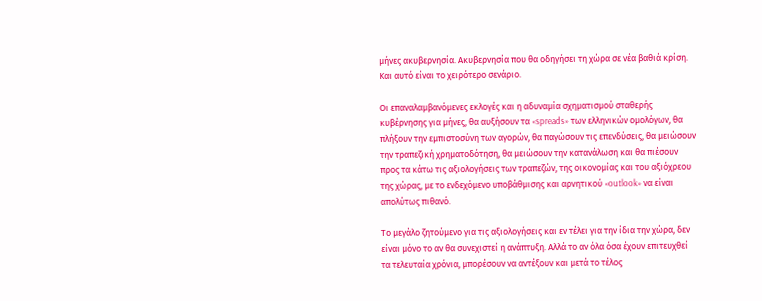μήνες ακυβερνησία. Ακυβερνησία που θα οδηγήσει τη χώρα σε νέα βαθιά κρίση. Και αυτό είναι το χειρότερο σενάριο.

Οι επαναλαμβανόμενες εκλογές και η αδυναμία σχηματισμού σταθερής κυβέρνησης για μήνες, θα αυξήσουν τα «spreads» των ελληνικών ομολόγων, θα πλήξουν την εμπιστοσύνη των αγορών, θα παγώσουν τις επενδύσεις, θα μειώσουν την τραπεζική χρηματοδότηση, θα μειώσουν την κατανάλωση και θα πιέσουν προς τα κάτω τις αξιολογήσεις των τραπεζών, της οικονομίας και του αξιόχρεου της χώρας, με το ενδεχόμενο υποβάθμισης και αρνητικού «outlook» να είναι απολύτως πιθανό.

Το μεγάλο ζητούμενο για τις αξιολογήσεις και εν τέλει για την ίδια την χώρα, δεν είναι μόνο το αν θα συνεχιστεί η ανάπτυξη. Αλλά το αν όλα όσα έχουν επιτευχθεί τα τελευταία χρόνια, μπορέσουν να αντέξουν και μετά το τέλος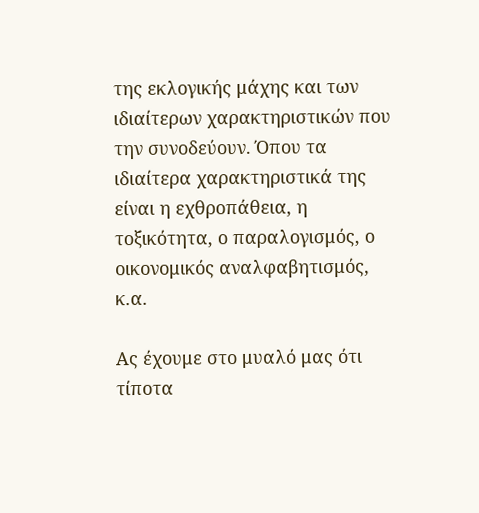της εκλογικής μάχης και των ιδιαίτερων χαρακτηριστικών που την συνοδεύουν. Όπου τα ιδιαίτερα χαρακτηριστικά της είναι η εχθροπάθεια, η τοξικότητα, ο παραλογισμός, ο οικονομικός αναλφαβητισμός, κ.α.

Ας έχουμε στο μυαλό μας ότι τίποτα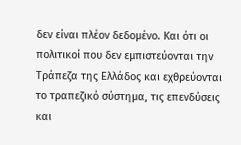δεν είναι πλέον δεδομένο. Και ότι οι πολιτικοί που δεν εμπιστεύονται την Τράπεζα της Ελλάδος και εχθρεύονται το τραπεζικό σύστημα, τις επενδύσεις και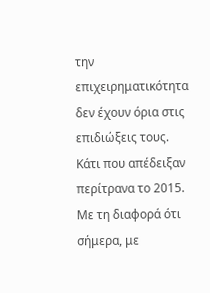την επιχειρηματικότητα δεν έχουν όρια στις επιδιώξεις τους. Κάτι που απέδειξαν περίτρανα το 2015. Με τη διαφορά ότι σήμερα, με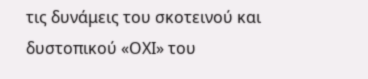τις δυνάμεις του σκοτεινού και δυστοπικού «ΟΧΙ» του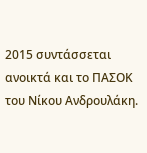2015 συντάσσεται ανοικτά και το ΠΑΣΟΚ του Νίκου Ανδρουλάκη.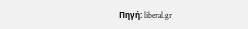Πηγή: liberal.gr